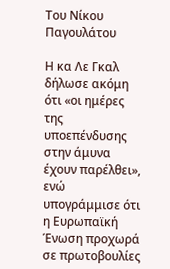Του Νίκου Παγουλάτου

Η κα Λε Γκαλ δήλωσε ακόμη ότι «οι ημέρες της υποεπένδυσης στην άμυνα έχουν παρέλθει», ενώ υπογράμμισε ότι η Ευρωπαϊκή Ένωση προχωρά σε πρωτοβουλίες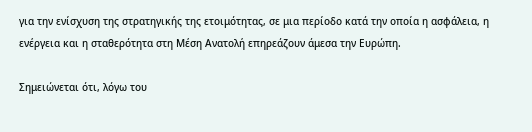για την ενίσχυση της στρατηγικής της ετοιμότητας, σε μια περίοδο κατά την οποία η ασφάλεια, η ενέργεια και η σταθερότητα στη Μέση Ανατολή επηρεάζουν άμεσα την Ευρώπη.

Σημειώνεται ότι, λόγω του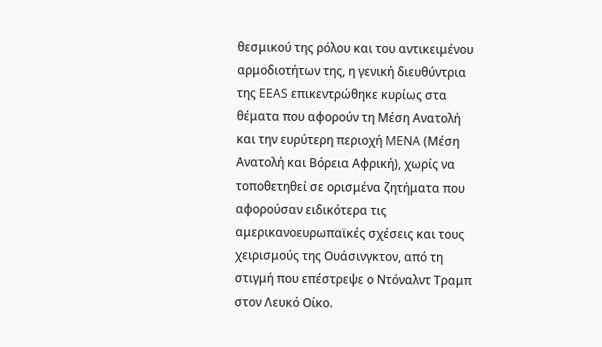θεσμικού της ρόλου και του αντικειμένου αρμοδιοτήτων της, η γενική διευθύντρια της EEAS επικεντρώθηκε κυρίως στα θέματα που αφορούν τη Μέση Ανατολή και την ευρύτερη περιοχή MENA (Μέση Ανατολή και Βόρεια Αφρική), χωρίς να τοποθετηθεί σε ορισμένα ζητήματα που αφορούσαν ειδικότερα τις αμερικανοευρωπαϊκές σχέσεις και τους χειρισμούς της Ουάσινγκτον, από τη στιγμή που επέστρεψε ο Ντόναλντ Τραμπ στον Λευκό Οίκο.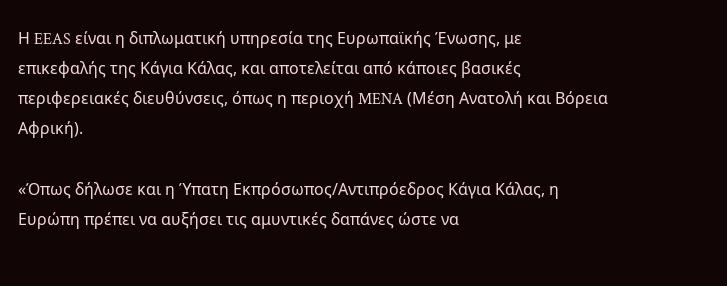Η EEAS είναι η διπλωματική υπηρεσία της Ευρωπαϊκής Ένωσης, με επικεφαλής της Κάγια Κάλας, και αποτελείται από κάποιες βασικές περιφερειακές διευθύνσεις, όπως η περιοχή MENA (Μέση Ανατολή και Βόρεια Αφρική).

«Όπως δήλωσε και η Ύπατη Εκπρόσωπος/Αντιπρόεδρος Κάγια Κάλας, η Ευρώπη πρέπει να αυξήσει τις αμυντικές δαπάνες ώστε να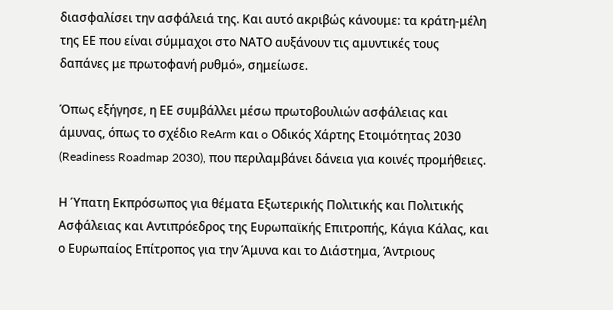διασφαλίσει την ασφάλειά της. Και αυτό ακριβώς κάνουμε: τα κράτη-μέλη της ΕΕ που είναι σύμμαχοι στο ΝΑΤΟ αυξάνουν τις αμυντικές τους δαπάνες με πρωτοφανή ρυθμό», σημείωσε.

Όπως εξήγησε, η ΕΕ συμβάλλει μέσω πρωτοβουλιών ασφάλειας και άμυνας, όπως το σχέδιο ReArm και o Οδικός Χάρτης Ετοιμότητας 2030 (Readiness Roadmap 2030), που περιλαμβάνει δάνεια για κοινές προμήθειες.

Η Ύπατη Εκπρόσωπος για θέματα Εξωτερικής Πολιτικής και Πολιτικής Ασφάλειας και Αντιπρόεδρος της Ευρωπαϊκής Επιτροπής, Κάγια Κάλας, και ο Ευρωπαίος Επίτροπος για την Άμυνα και το Διάστημα, Άντριους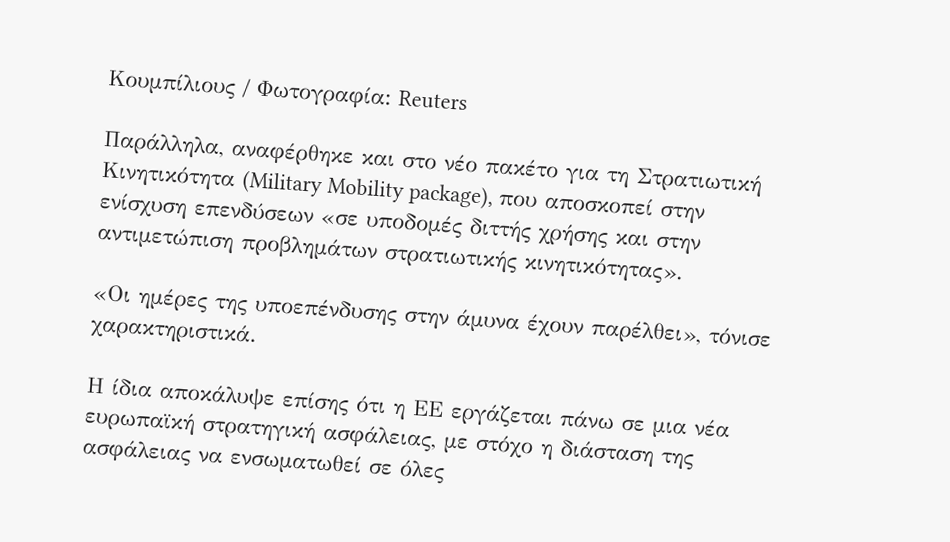Κουμπίλιους / Φωτογραφία: Reuters

Παράλληλα, αναφέρθηκε και στο νέο πακέτο για τη Στρατιωτική Κινητικότητα (Military Mobility package), που αποσκοπεί στην ενίσχυση επενδύσεων «σε υποδομές διττής χρήσης και στην αντιμετώπιση προβλημάτων στρατιωτικής κινητικότητας».

«Οι ημέρες της υποεπένδυσης στην άμυνα έχουν παρέλθει», τόνισε χαρακτηριστικά.

Η ίδια αποκάλυψε επίσης ότι η ΕΕ εργάζεται πάνω σε μια νέα ευρωπαϊκή στρατηγική ασφάλειας, με στόχο η διάσταση της ασφάλειας να ενσωματωθεί σε όλες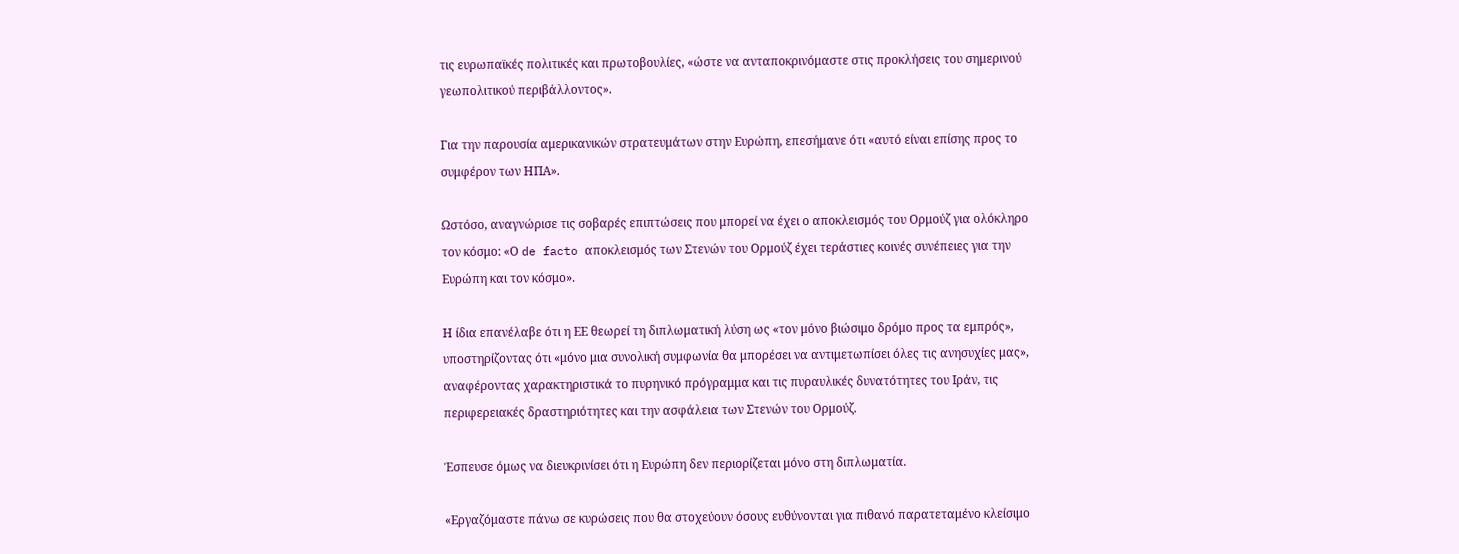τις ευρωπαϊκές πολιτικές και πρωτοβουλίες, «ώστε να ανταποκρινόμαστε στις προκλήσεις του σημερινού γεωπολιτικού περιβάλλοντος».

Για την παρουσία αμερικανικών στρατευμάτων στην Ευρώπη, επεσήμανε ότι «αυτό είναι επίσης προς το συμφέρον των ΗΠΑ».

Ωστόσο, αναγνώρισε τις σοβαρές επιπτώσεις που μπορεί να έχει ο αποκλεισμός του Ορμούζ για ολόκληρο τον κόσμο: «Ο de facto αποκλεισμός των Στενών του Ορμούζ έχει τεράστιες κοινές συνέπειες για την Ευρώπη και τον κόσμο».

Η ίδια επανέλαβε ότι η ΕΕ θεωρεί τη διπλωματική λύση ως «τον μόνο βιώσιμο δρόμο προς τα εμπρός», υποστηρίζοντας ότι «μόνο μια συνολική συμφωνία θα μπορέσει να αντιμετωπίσει όλες τις ανησυχίες μας», αναφέροντας χαρακτηριστικά το πυρηνικό πρόγραμμα και τις πυραυλικές δυνατότητες του Ιράν, τις περιφερειακές δραστηριότητες και την ασφάλεια των Στενών του Ορμούζ.

Έσπευσε όμως να διευκρινίσει ότι η Ευρώπη δεν περιορίζεται μόνο στη διπλωματία.

«Εργαζόμαστε πάνω σε κυρώσεις που θα στοχεύουν όσους ευθύνονται για πιθανό παρατεταμένο κλείσιμο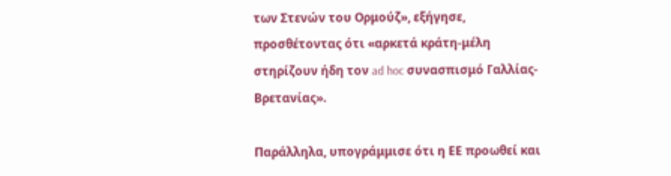των Στενών του Ορμούζ», εξήγησε, προσθέτοντας ότι «αρκετά κράτη-μέλη στηρίζουν ήδη τον ad hoc συνασπισμό Γαλλίας-Βρετανίας».

Παράλληλα, υπογράμμισε ότι η ΕΕ προωθεί και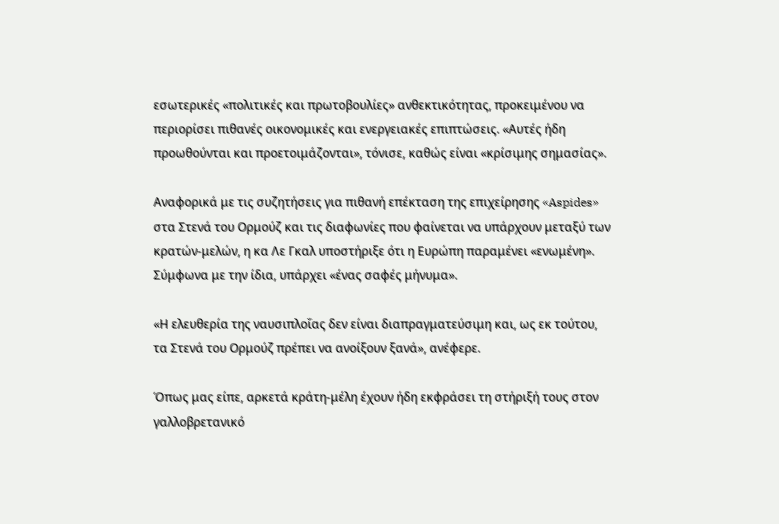εσωτερικές «πολιτικές και πρωτοβουλίες» ανθεκτικότητας, προκειμένου να περιορίσει πιθανές οικονομικές και ενεργειακές επιπτώσεις. «Αυτές ήδη προωθούνται και προετοιμάζονται», τόνισε, καθώς είναι «κρίσιμης σημασίας».

Αναφορικά με τις συζητήσεις για πιθανή επέκταση της επιχείρησης «Aspides» στα Στενά του Ορμούζ και τις διαφωνίες που φαίνεται να υπάρχουν μεταξύ των κρατών-μελών, η κα Λε Γκαλ υποστήριξε ότι η Ευρώπη παραμένει «ενωμένη». Σύμφωνα με την ίδια, υπάρχει «ένας σαφές μήνυμα».

«Η ελευθερία της ναυσιπλοΐας δεν είναι διαπραγματεύσιμη και, ως εκ τούτου, τα Στενά του Ορμούζ πρέπει να ανοίξουν ξανά», ανέφερε.

Όπως μας είπε, αρκετά κράτη-μέλη έχουν ήδη εκφράσει τη στήριξή τους στον γαλλοβρετανικό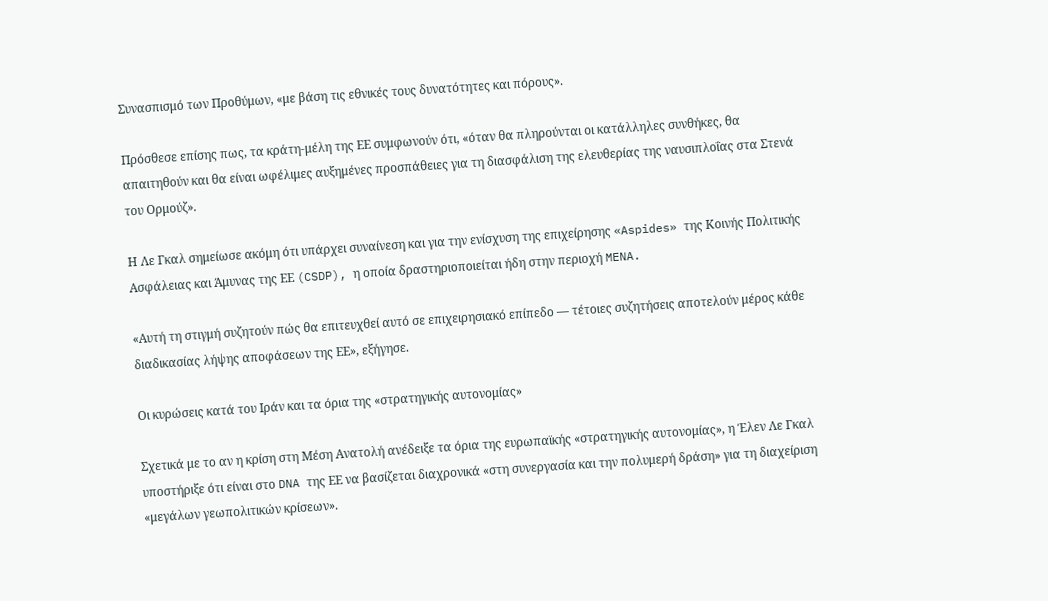Συνασπισμό των Προθύμων, «με βάση τις εθνικές τους δυνατότητες και πόρους».

Πρόσθεσε επίσης πως, τα κράτη-μέλη της ΕΕ συμφωνούν ότι, «όταν θα πληρούνται οι κατάλληλες συνθήκες, θα απαιτηθούν και θα είναι ωφέλιμες αυξημένες προσπάθειες για τη διασφάλιση της ελευθερίας της ναυσιπλοΐας στα Στενά του Ορμούζ».

Η Λε Γκαλ σημείωσε ακόμη ότι υπάρχει συναίνεση και για την ενίσχυση της επιχείρησης «Aspides» της Κοινής Πολιτικής Ασφάλειας και Άμυνας της ΕΕ (CSDP), η οποία δραστηριοποιείται ήδη στην περιοχή MENA.

«Αυτή τη στιγμή συζητούν πώς θα επιτευχθεί αυτό σε επιχειρησιακό επίπεδο — τέτοιες συζητήσεις αποτελούν μέρος κάθε διαδικασίας λήψης αποφάσεων της ΕΕ», εξήγησε.

Οι κυρώσεις κατά του Ιράν και τα όρια της «στρατηγικής αυτονομίας»

Σχετικά με το αν η κρίση στη Μέση Ανατολή ανέδειξε τα όρια της ευρωπαϊκής «στρατηγικής αυτονομίας», η Έλεν Λε Γκαλ υποστήριξε ότι είναι στο DNA της ΕΕ να βασίζεται διαχρονικά «στη συνεργασία και την πολυμερή δράση» για τη διαχείριση «μεγάλων γεωπολιτικών κρίσεων».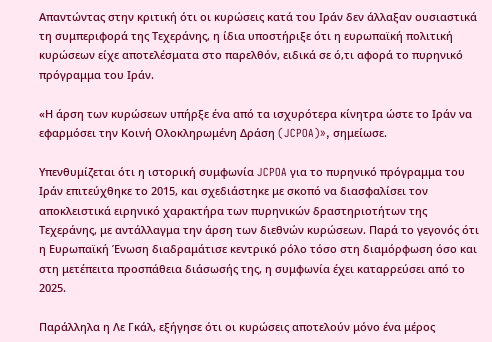Απαντώντας στην κριτική ότι οι κυρώσεις κατά του Ιράν δεν άλλαξαν ουσιαστικά τη συμπεριφορά της Τεχεράνης, η ίδια υποστήριξε ότι η ευρωπαϊκή πολιτική κυρώσεων είχε αποτελέσματα στο παρελθόν, ειδικά σε ό,τι αφορά το πυρηνικό πρόγραμμα του Ιράν.

«Η άρση των κυρώσεων υπήρξε ένα από τα ισχυρότερα κίνητρα ώστε το Ιράν να εφαρμόσει την Κοινή Ολοκληρωμένη Δράση (JCPOA)», σημείωσε.

Υπενθυμίζεται ότι η ιστορική συμφωνία JCPOA για το πυρηνικό πρόγραμμα του Ιράν επιτεύχθηκε το 2015, και σχεδιάστηκε με σκοπό να διασφαλίσει τον αποκλειστικά ειρηνικό χαρακτήρα των πυρηνικών δραστηριοτήτων της Τεχεράνης, με αντάλλαγμα την άρση των διεθνών κυρώσεων. Παρά το γεγονός ότι η Ευρωπαϊκή Ένωση διαδραμάτισε κεντρικό ρόλο τόσο στη διαμόρφωση όσο και στη μετέπειτα προσπάθεια διάσωσής της, η συμφωνία έχει καταρρεύσει από το 2025.

Παράλληλα η Λε Γκάλ, εξήγησε ότι οι κυρώσεις αποτελούν μόνο ένα μέρος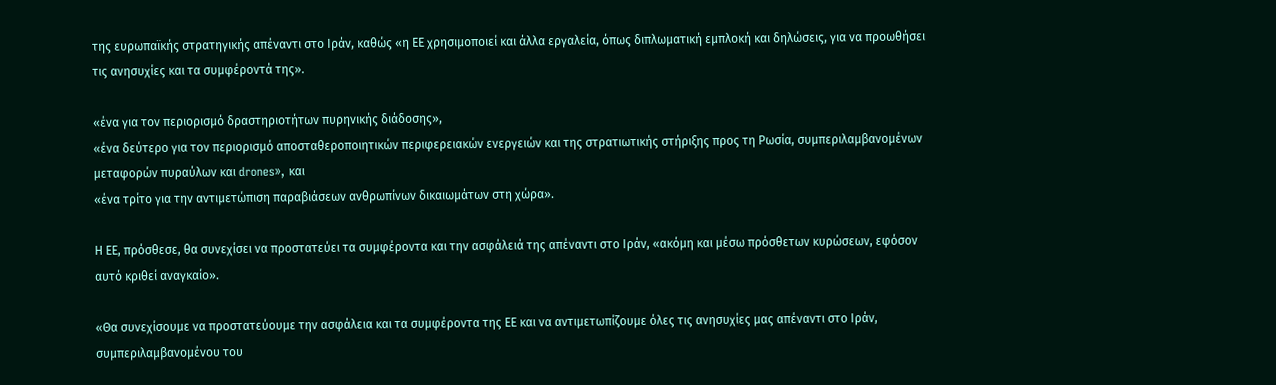της ευρωπαϊκής στρατηγικής απέναντι στο Ιράν, καθώς «η ΕΕ χρησιμοποιεί και άλλα εργαλεία, όπως διπλωματική εμπλοκή και δηλώσεις, για να προωθήσει τις ανησυχίες και τα συμφέροντά της».

«ένα για τον περιορισμό δραστηριοτήτων πυρηνικής διάδοσης»,
«ένα δεύτερο για τον περιορισμό αποσταθεροποιητικών περιφερειακών ενεργειών και της στρατιωτικής στήριξης προς τη Ρωσία, συμπεριλαμβανομένων μεταφορών πυραύλων και drones», και
«ένα τρίτο για την αντιμετώπιση παραβιάσεων ανθρωπίνων δικαιωμάτων στη χώρα».

Η ΕΕ, πρόσθεσε, θα συνεχίσει να προστατεύει τα συμφέροντα και την ασφάλειά της απέναντι στο Ιράν, «ακόμη και μέσω πρόσθετων κυρώσεων, εφόσον αυτό κριθεί αναγκαίο».

«Θα συνεχίσουμε να προστατεύουμε την ασφάλεια και τα συμφέροντα της ΕΕ και να αντιμετωπίζουμε όλες τις ανησυχίες μας απέναντι στο Ιράν, συμπεριλαμβανομένου του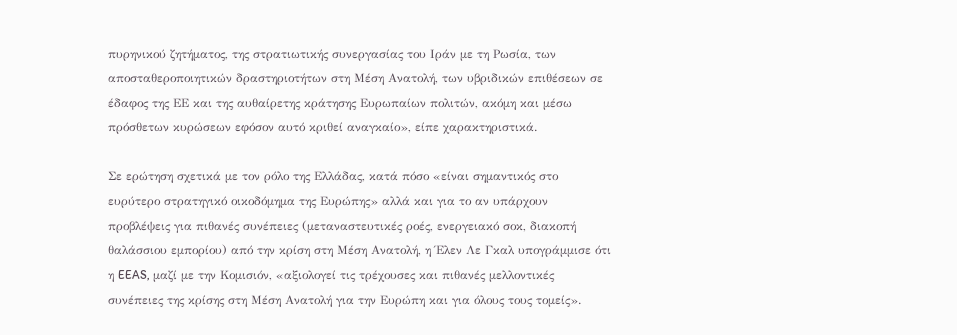πυρηνικού ζητήματος, της στρατιωτικής συνεργασίας του Ιράν με τη Ρωσία, των αποσταθεροποιητικών δραστηριοτήτων στη Μέση Ανατολή, των υβριδικών επιθέσεων σε έδαφος της ΕΕ και της αυθαίρετης κράτησης Ευρωπαίων πολιτών, ακόμη και μέσω πρόσθετων κυρώσεων εφόσον αυτό κριθεί αναγκαίο», είπε χαρακτηριστικά.

Σε ερώτηση σχετικά με τον ρόλο της Ελλάδας, κατά πόσο «είναι σημαντικός στο ευρύτερο στρατηγικό οικοδόμημα της Ευρώπης» αλλά και για το αν υπάρχουν προβλέψεις για πιθανές συνέπειες (μεταναστευτικές ροές, ενεργειακό σοκ, διακοπή θαλάσσιου εμπορίου) από την κρίση στη Μέση Ανατολή, η Έλεν Λε Γκαλ υπογράμμισε ότι η EEAS, μαζί με την Κομισιόν, «αξιολογεί τις τρέχουσες και πιθανές μελλοντικές συνέπειες της κρίσης στη Μέση Ανατολή για την Ευρώπη και για όλους τους τομείς».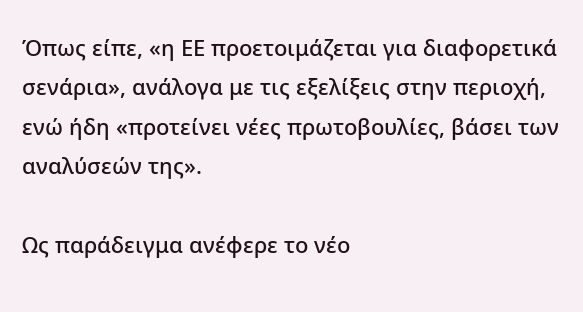Όπως είπε, «η ΕΕ προετοιμάζεται για διαφορετικά σενάρια», ανάλογα με τις εξελίξεις στην περιοχή, ενώ ήδη «προτείνει νέες πρωτοβουλίες, βάσει των αναλύσεών της».

Ως παράδειγμα ανέφερε το νέο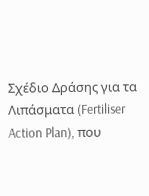Σχέδιο Δράσης για τα Λιπάσματα (Fertiliser Action Plan), που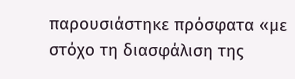παρουσιάστηκε πρόσφατα «με στόχο τη διασφάλιση της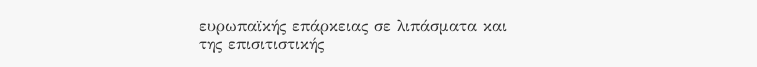ευρωπαϊκής επάρκειας σε λιπάσματα και της επισιτιστικής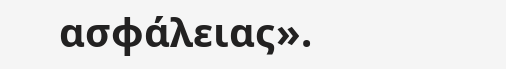ασφάλειας».